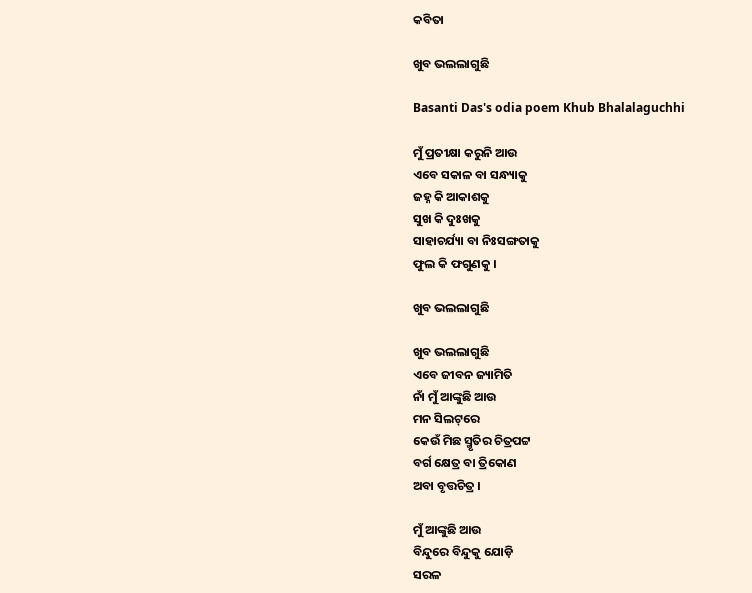କବିତା

ଖୁବ ଭଲଲାଗୁଛି

Basanti Das's odia poem Khub Bhalalaguchhi

ମୁଁ ପ୍ରତୀକ୍ଷା କରୁନି ଆଉ
ଏବେ ସକାଳ ବା ସନ୍ଧ୍ୟାକୁ
ଜହ୍ନ କି ଆକାଶକୁ
ସୁଖ କି ଦୁଃଖକୁ
ସାହାଚର୍ଯ୍ୟା ବା ନିଃସଙ୍ଗତାକୁ
ଫୁଲ କି ଫଗୁଣକୁ ।

ଖୁବ ଭଲଲାଗୁଛି

ଖୁବ ଭଲଲାଗୁଛି
ଏବେ ଜୀବନ ଜ୍ୟାମିତି
ନାଁ ମୁଁ ଆଙ୍କୁଛି ଆଉ
ମନ ସିଲଟ୍‌ରେ
କେଉଁ ମିଛ ସ୍ମୃତିର ଚିତ୍ରପଟ୍ଟ
ବର୍ଗ କ୍ଷେତ୍ର ବା ତ୍ରିକୋଣ
ଅବା ବୃତ୍ତଚିତ୍ର ।

ମୁଁ ଆଙ୍କୁଛି ଆଉ
ବିନ୍ଦୁରେ ବିନ୍ଦୁକୁ ଯୋଡ଼ି
ସରଳ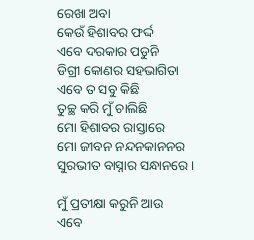ରେଖା ଅବା
କେଉଁ ହିଶାବର ଫର୍ଦ୍ଦ
ଏବେ ଦରକାର ପଡୁନି
ଡିଗ୍ରୀ କୋଣର ସହଭାଗିତା
ଏବେ ତ ସବୁ କିଛି
ତୁଚ୍ଛ କରି ମୁଁ ଚାଲିଛି
ମୋ ହିଶାବର ରାସ୍ତାରେ
ମୋ ଜୀବନ ନନ୍ଦନକାନନର
ସୁରଭୀତ ବାସ୍ନାର ସନ୍ଧାନରେ ।

ମୁଁ ପ୍ରତୀକ୍ଷା କରୁନି ଆଉ
ଏବେ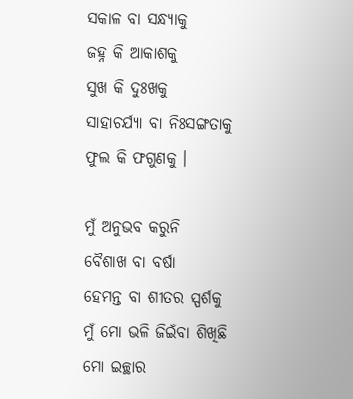ସକାଳ ବା ସନ୍ଧ୍ୟାକୁ
ଜହ୍ନ କି ଆକାଶକୁ
ସୁଖ କି ଦୁଃଖକୁ
ସାହାଚର୍ଯ୍ୟା ବା ନିଃସଙ୍ଗତାକୁ
ଫୁଲ କି ଫଗୁଣକୁ ।

ମୁଁ ଅନୁଭବ କରୁନି
ବୈଶାଖ ବା ବର୍ଷା
ହେମନ୍ତ ବା ଶୀତର ସ୍ପର୍ଶକୁ
ମୁଁ ମୋ ଭଳି ଜିଇଁବା ଶିଖିଛି
ମୋ ଇଚ୍ଛାର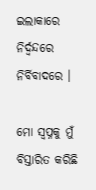ଇଲାକାରେ
ନିର୍ଦ୍ୱନ୍ଦରେ ନିର୍ବିବାଦରେ ।

ମୋ ସ୍ୱପ୍ନକୁ ମୁଁ ବିସ୍ତାରିତ କରିଛି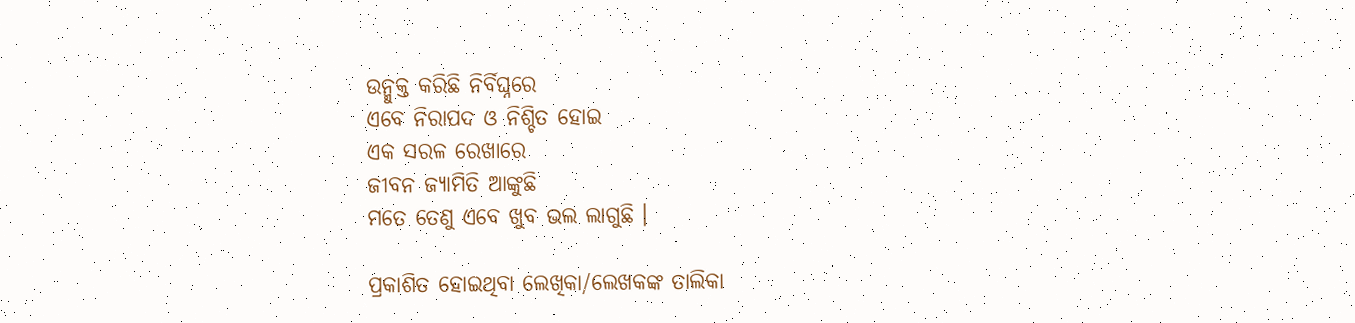ଉନ୍ମୁକ୍ତ କରିଛି ନିର୍ବିଘ୍ନରେ
ଏବେ ନିରାପଦ ଓ ନିଶ୍ଚିତ ହୋଇ
ଏକ ସରଳ ରେଖାରେ
ଜୀବନ ଜ୍ୟାମିତି ଆଙ୍କୁଛି
ମତେ ତେଣୁ ଏବେ ଖୁବ ଭଲ ଲାଗୁଛି ।

ପ୍ରକାଶିତ ହୋଇଥିବା ଲେଖିକା/ଲେଖକଙ୍କ ତାଲିକା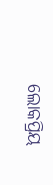ଲୋକପ୍ରିୟ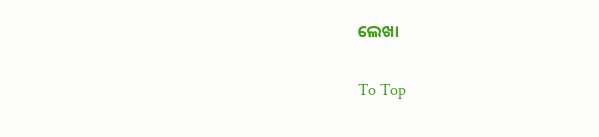ଲେଖା

To Top